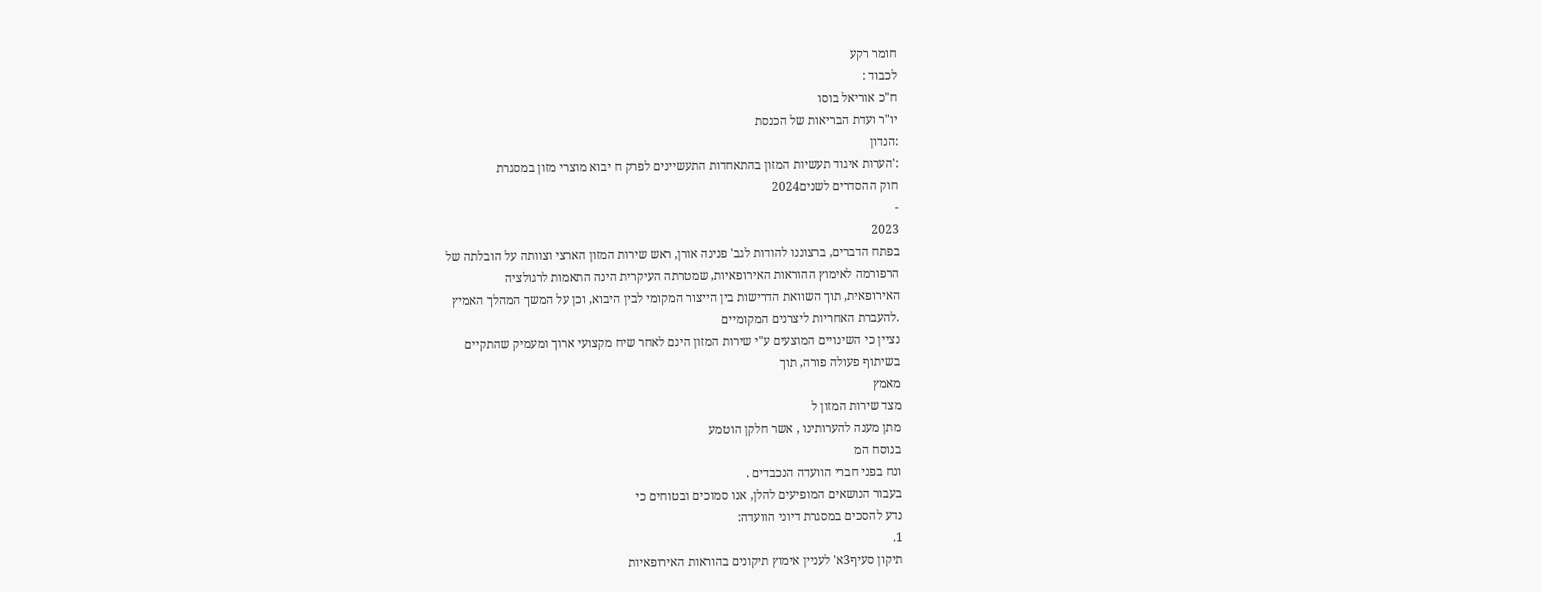חומר רקע
לכבוד :
ח"כ אוריאל בוסו
יו"ר ועדת הבריאות של הכנסת
:הנדון
:'הערות איגוד תעשיות המזון בהתאחדות התעשיינים לפרק ח יבוא מוצרי מזון במסגרת
חוק ההסדרים לשנים2024
-
2023
בפתח הדברים, ברצוננו להודות לגב' פנינה אורן, ראש שירות המזון הארצי וצוותה על הובלתה של
הרפורמה לאימוץ ההוראות האירופאיות, שמטרתה העיקרית הינה התאמות לרגולציה
האירופאית, תוך השוואת הדרישות בין הייצור המקומי לבין היבוא, וכן על המשך המהלך האמיץ
.להעברת האחריות ליצרנים המקומיים
נציין כי השינויים המוצעים ע"י שירות המזון הינם לאחר שיח מקצועי ארוך ומעמיק שהתקיים
בשיתוף פעולה פורה, תוך
מאמץ
מצד שירות המזון ל
מתן מענה להערותינו , אשר חלקן הוטמע
בנוסח המ
ונח בפני חברי הוועדה הנכבדים .
בעבור הנושאים המופיעים להלן, אנו סמוכים ובטוחים כי
נדע להסכים במסגרת דיוני הוועדה:
1.
תיקון סעיף3א' לעניין אימוץ תיקונים בהוראות האירופאיות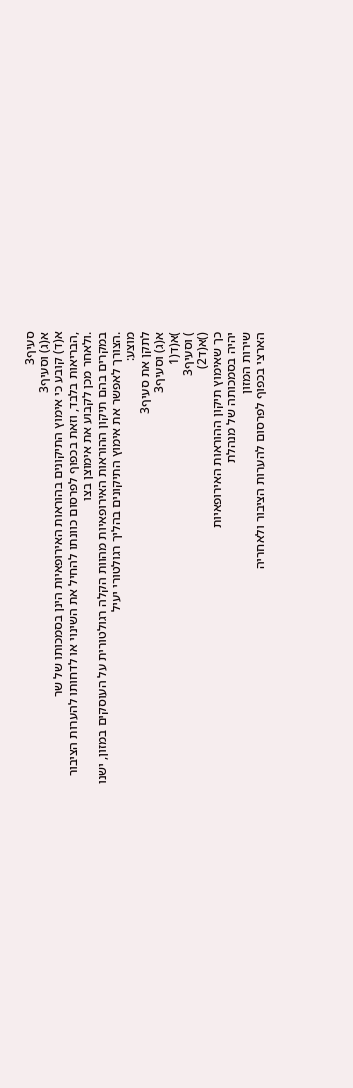סעיף3
א(ג) וסעיף3
א(ד) קובע כי אימוץ התיקונים בהוראות האירופאיות הינן בסמכותו של שר
,הבריאות בלבד, וזאת בכפוף לפרסום כוונתו להחיל את השינוי או לדחותו להערות הציבור
.ולאחר מכן לקבוע את אימוצן בצו
במקרים בהם תיקון ההוראות האירופאיות מהוות הקלה רגולטורית על העוסקים במזון, ישנו
.הצורך לאפשר את אימוץ התיקונים בהליך רגולטורי יעיל
מוצע:
לתקן את סעיף3
א(ג) וסעיף3
)א(ד(1
) וסעיף3
()א(ד2)
כך שאימוץ תיקון ההוראות האירופאיות
יהיה בסמכותה של מנהלת
שירות המזון
הארצי בכפוף לפרסום להערות הציבור ולאחריה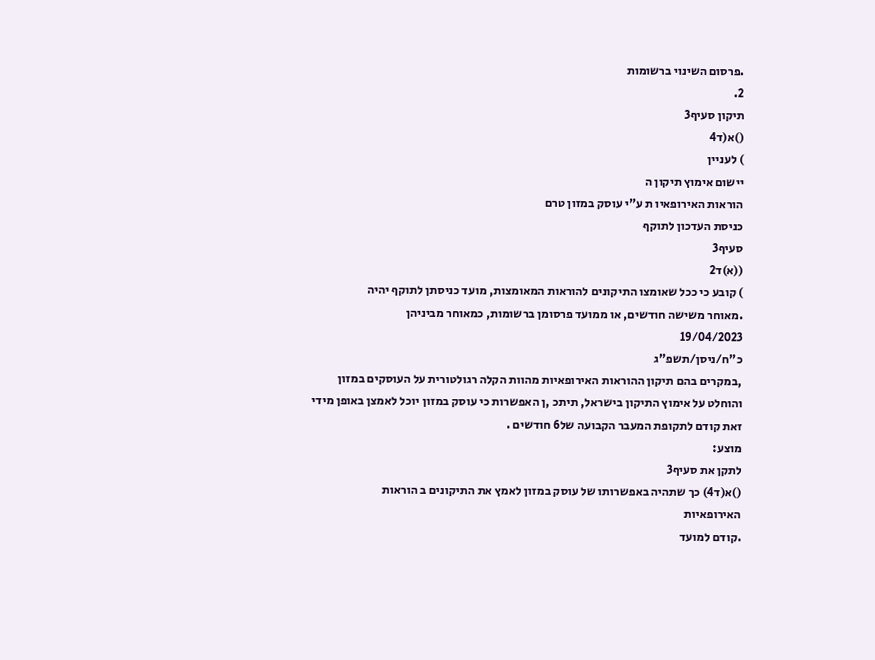.פרסום השינוי ברשומות
2.
תיקון סעיף3
()א(ד4
) לעניין
יישום אימוץ תיקון ה
הוראות האירופאיו ת ע"י עוסק במזון טרם
כניסת העדכון לתוקף
סעיף3
((א)ד2
) קובע כי ככל שאומצו התיקונים להוראות המאומצות, מועד כניסתן לתוקף יהיה
.מאוחר משישה חודשים, או ממועד פרסומן ברשומות, כמאוחר מביניהן
19/04/2023
כ"ח/ניסן/תשפ"ג
,במקרים בהם תיקון ההוראות האירופאיות מהוות הקלה רגולטורית על העוסקים במזון
והוחלט על אימוץ התיקון בישראל, תיתכ ,ן האפשרות כי עוסק במזון יוכל לאמצן באופן מידי
זאת קודם לתקופת המעבר הקבועה של6 חודשים .
מוצע:
לתקן את סעיף3
()א(ד4) כך שתהיה באפשרותו של עוסק במזון לאמץ את התיקונים ב הוראות
האירופאיות
.קודם למועד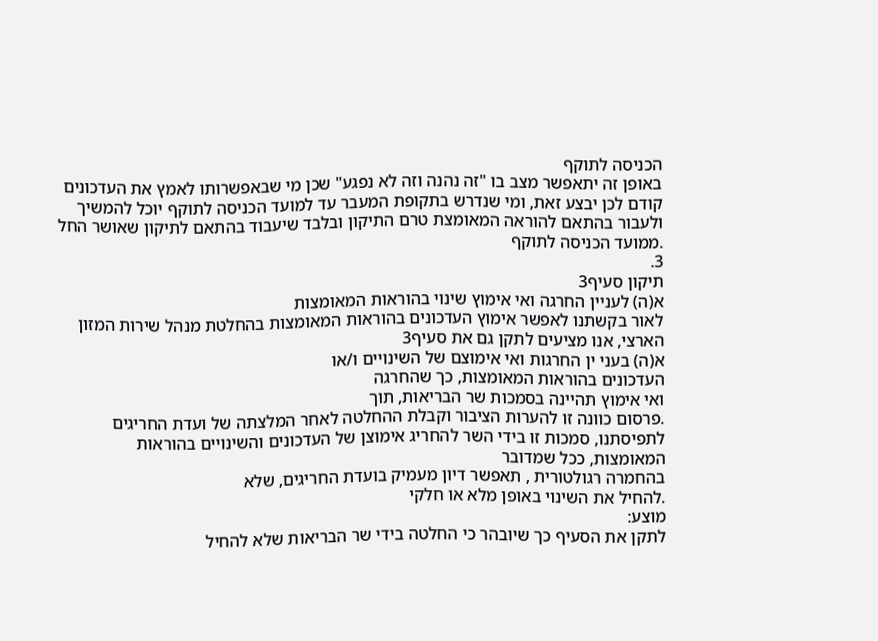הכניסה לתוקף
באופן זה יתאפשר מצב בו "זה נהנה וזה לא נפגע" שכן מי שבאפשרותו לאמץ את העדכונים
קודם לכן יבצע זאת, ומי שנדרש בתקופת המעבר עד למועד הכניסה לתוקף יוכל להמשיך
ולעבור בהתאם להוראה המאומצת טרם התיקון ובלבד שיעבוד בהתאם לתיקון שאושר החל
.ממועד הכניסה לתוקף
3.
תיקון סעיף3
א(ה) לעניין החרגה ואי אימוץ שינוי בהוראות המאומצות
לאור בקשתנו לאפשר אימוץ העדכונים בהוראות המאומצות בהחלטת מנהל שירות המזון
הארצי, אנו מציעים לתקן גם את סעיף3
א(ה) בעני ין החרגות ואי אימוצם של השינויים ו/או
העדכונים בהוראות המאומצות, כך שהחרגה
ואי אימוץ תהיינה בסמכות שר הבריאות, תוך
.פרסום כוונה זו להערות הציבור וקבלת ההחלטה לאחר המלצתה של ועדת החריגים
לתפיסתנו, סמכות זו בידי השר להחריג אימוצן של העדכונים והשינויים בהוראות
המאומצות, ככל שמדובר
בהחמרה רגולטורית , תאפשר דיון מעמיק בועדת החריגים, שלא
.להחיל את השינוי באופן מלא או חלקי
מוצע:
לתקן את הסעיף כך שיובהר כי החלטה בידי שר הבריאות שלא להחיל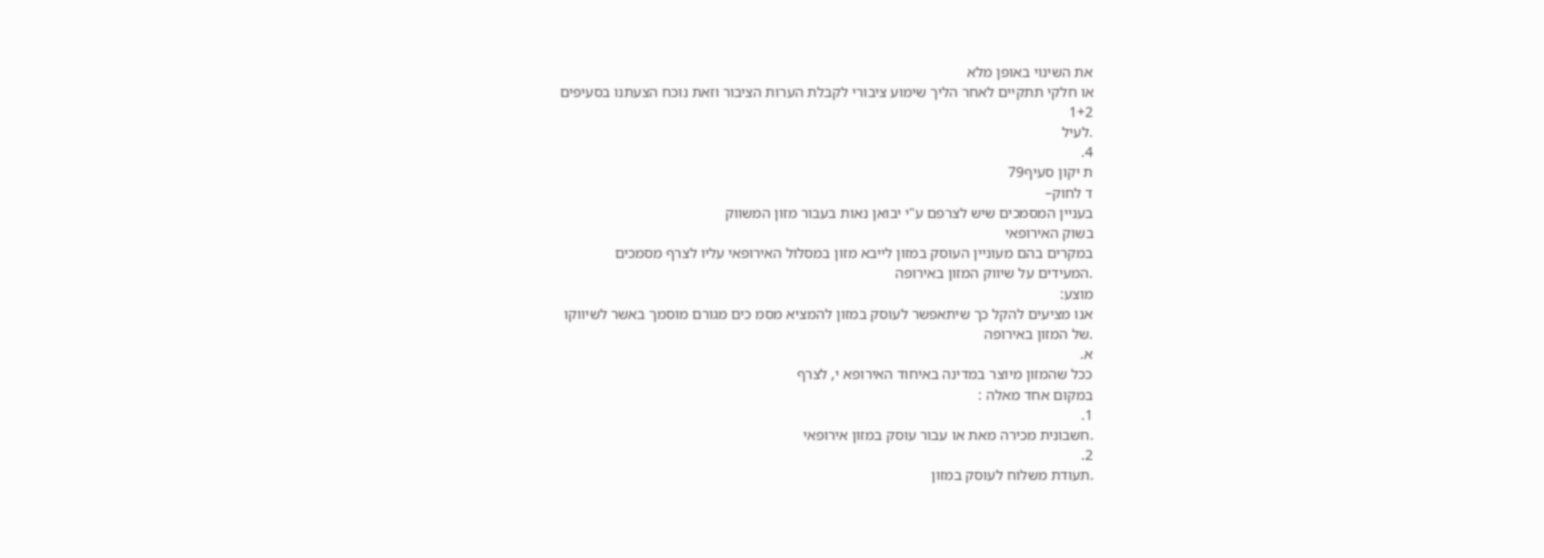את השינוי באופן מלא
או חלקי תתקיים לאחר הליך שימוע ציבורי לקבלת הערות הציבור וזאת נוכח הצעתנו בסעיפים
1+2
.לעיל
4.
ת יקון סעיף79
ד לחוק–
בעניין המסמכים שיש לצרפם ע"י יבואן נאות בעבור מזון המשווק
בשוק האירופאי
במקרים בהם מעוניין העוסק במזון לייבא מזון במסלול האירופאי עליו לצרף מסמכים
.המעידים על שיווק המזון באירופה
מוצע:
אנו מציעים להקל כך שיתאפשר לעוסק במזון להמציא מסמ כים מגורם מוסמך באשר לשיווקו
.של המזון באירופה
א.
ככל שהמזון מיוצר במדינה באיחוד האירופא י, לצרף
במקום אחד מאלה :
1.
.חשבונית מכירה מאת או עבור עוסק במזון אירופאי
2.
.תעודת משלוח לעוסק במזון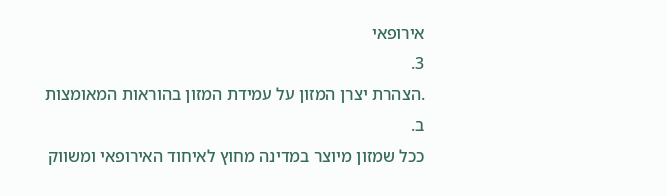אירופאי
3.
.הצהרת יצרן המזון על עמידת המזון בהוראות המאומצות
ב.
ככל שמזון מיוצר במדינה מחוץ לאיחוד האירופאי ומשווק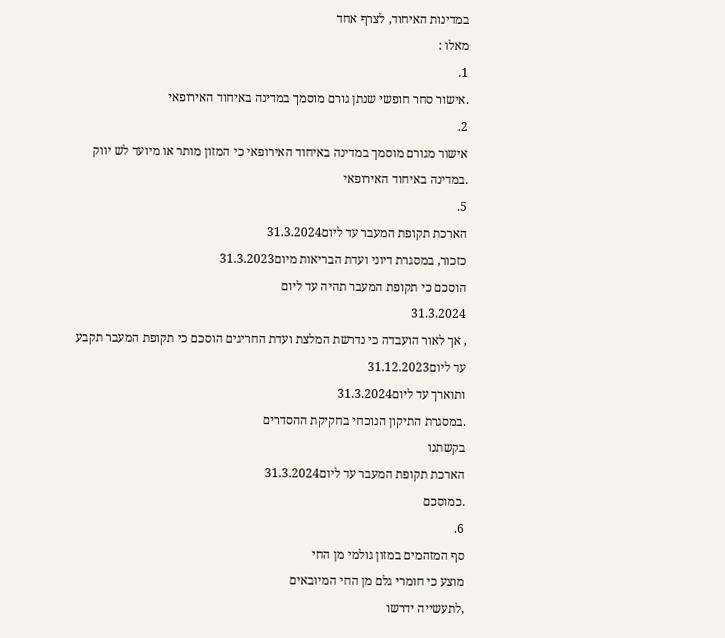במדינות האיחוד, לצרף אחד
מאלו :
1.
.אישור סחר חופשי שנתן גורם מוסמך במדינה באיחוד האירופאי
2.
אישור מגורם מוסמך במדינה באיחוד האירופאי כי המזון מותר או מיועד לש יווק
.במדינה באיחוד האירופאי
5.
הארכת תקופת המעבר עד ליום31.3.2024
כזכור, במסגרת דיוני ועדת הבריאות מיום31.3.2023
הוסכם כי תקופת המעבר תהיה עד ליום
31.3.2024
, אך לאור הועבדה כי נדרשת המלצת ועדת החריגים הוסכם כי תקופת המעבר תקבע
עד ליום31.12.2023
ותוארך עד ליום31.3.2024
.במסגרת התיקון הנוכחי בחקיקת ההסדרים
בקשתנו
הארכת תקופת המעבר עד ליום31.3.2024
.כמוסכם
6.
סף המזהמים במזון גולמי מן החי
מוצע כי חומרי גלם מן החי המיובאים
,לתעשייה ידרשו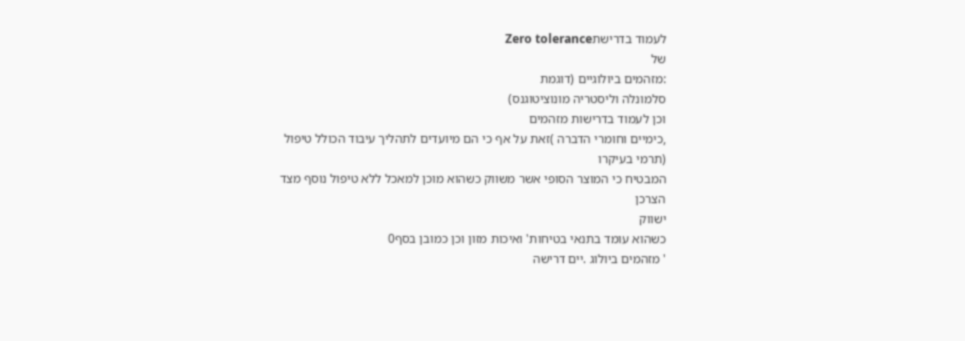לעמוד בדרישתZero tolerance
של
:מזהמים ביולוגיים (דוגמת
סלמונלה וליסטריה מונוציטוגנס)
וכן לעמוד בדרישות מזהמים
,כימיים וחומרי הדברה )זאת על אף כי הם מיועדים לתהליך עיבוד הכולל טיפול (תרמי בעיקרו
המבטיח כי המוצר הסופי אשר משווק כשהוא מוכן למאכל ללא טיפול נוסף מצד הצרכן
ישווק
כשהוא עומד בתנאי בטיחות' ואיכות מזון וכן כמובן בסף0
' מזהמים ביולוג .יים דרישה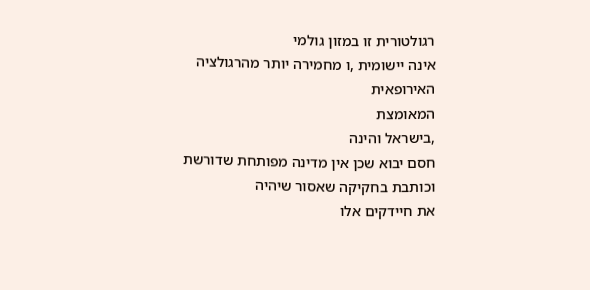רגולטורית זו במזון גולמי
אינה יישומית ,ו מחמירה יותר מהרגולציה האירופאית
המאומצת
,בישראל והינה
חסם יבוא שכן אין מדינה מפותחת שדורשת וכותבת בחקיקה שאסור שיהיה
את חיידקים אלו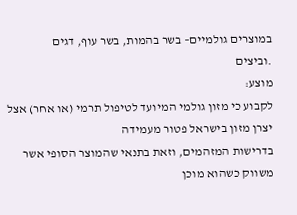במוצרים גולמיים– בשר בהמות, בשר עוף, דגים
.וביצים
מוצע:
לקבוע כי מזון גולמי המיועד לטיפול תרמי (או אחר) אצל יצרן מזון בישראל פטור מעמידה
בדרישות המזהמים, וזאת בתנאי שהמוצר הסופי אשר משווק כשהוא מוכן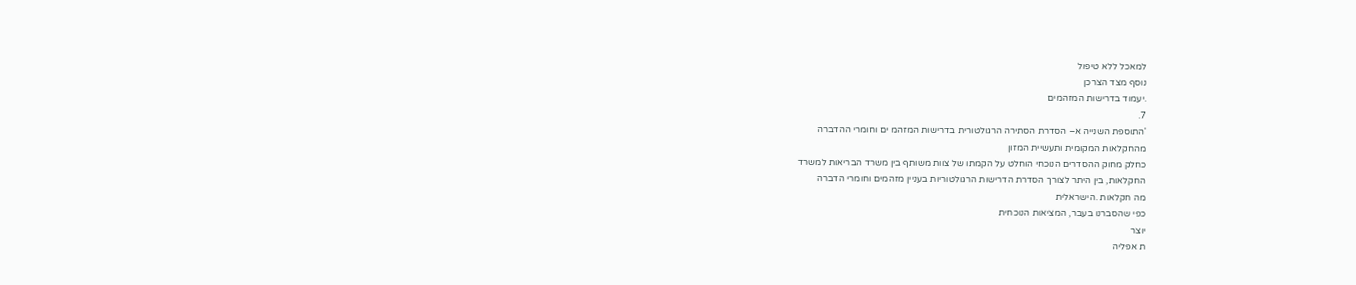למאכל ללא טיפול
נוסף מצד הצרכן
.יעמוד בדרישות המזהמים
7.
'התוספת השנייה א– הסדרת הסתירה הרגולטורית בדרישות המזהמ ים וחומרי ההדברה
מהחקלאות המקומית ותעשיית המזון
כחלק מחוק ההסדרים הנוכחי הוחלט על הקמתו של צוות משותף בין משרד הבריאות למשרד
החקלאות, בין היתר לצורך הסדרת הדרישות הרגולטוריות בעניין מזהמים וחומרי הדברה
מה חקלאות .הישראלית
כפי שהסברנו בעבר, המציאות הנוכחית
יוצר
ת אפליה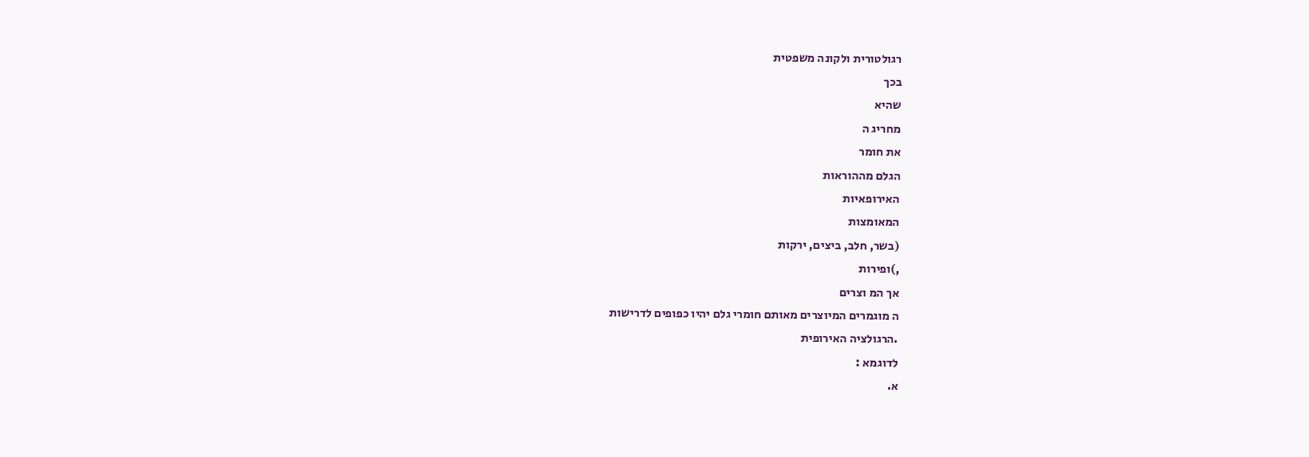רגולטורית ולקונה משפטית
בכך
שהיא
מחריג ה
את חומר
הגלם מההוראות
האירופאיות
המאומצות
(בשר, חלב, ביצים, ירקות
,)ופירות
אך המ וצרים
ה מוגמרים המיוצרים מאותם חומרי גלם יהיו כפופים לדרישות
.הרגולציה האירופית
לדוגמא :
א.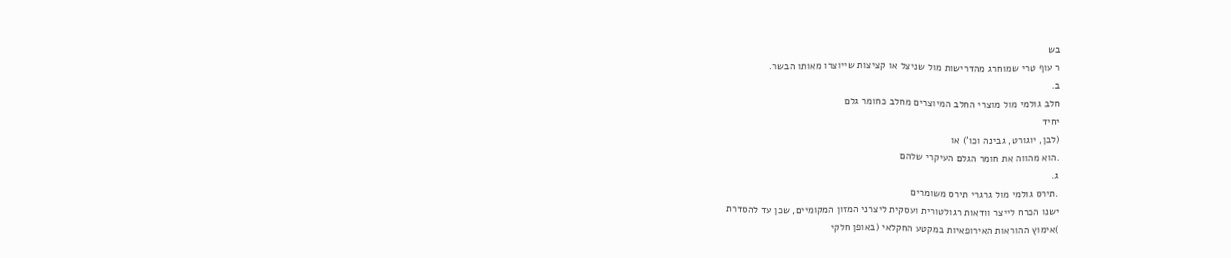בש
ר עוף טרי שמוחרג מהדרישות מול שניצל או קציצות שייוצרו מאותו הבשר.
ב.
חלב גולמי מול מוצרי החלב המיוצרים מחלב כחומר גלם
יחיד
(לבן, יוגורט, גבינה וכו') או
.הוא מהווה את חומר הגלם העיקרי שלהם
ג.
.תירס גולמי מול גרגרי תירס משומרים
ישנו הכרח לייצר וודאות רגולטורית ועסקית ליצרני המזון המקומיים, שכן עד להסדרת
)אימוץ ההוראות האירופאיות במקטע החקלאי (באופן חלקי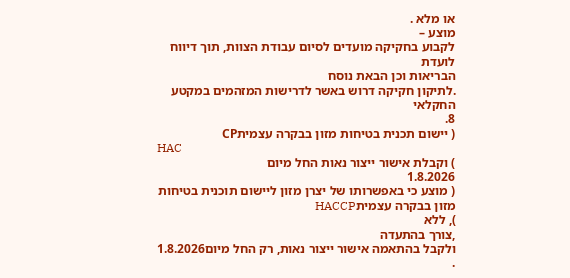או מלא .
מוצע –
לקבוע בחקיקה מועדים לסיום עבודת הצוות, תוך דיווח לועדת
הבריאות וכן הבאת נוסח
.לתיקון חקיקה דרוש באשר לדרישות המזהמים במקטע החקלאי
8.
( יישום תכנית בטיחות מזון בבקרה עצמיתCP
HAC
) וקבלת אישור ייצור נאות החל מיום
1.8.2026
( מוצע כי באפשרותו של יצרן מזון ליישום תוכנית בטיחות מזון בבקרה עצמיתHACCP
), ללא
,צורך בהתעדה
ולקבל בהתאמה אישור ייצור נאות, רק החל מיום1.8.2026
.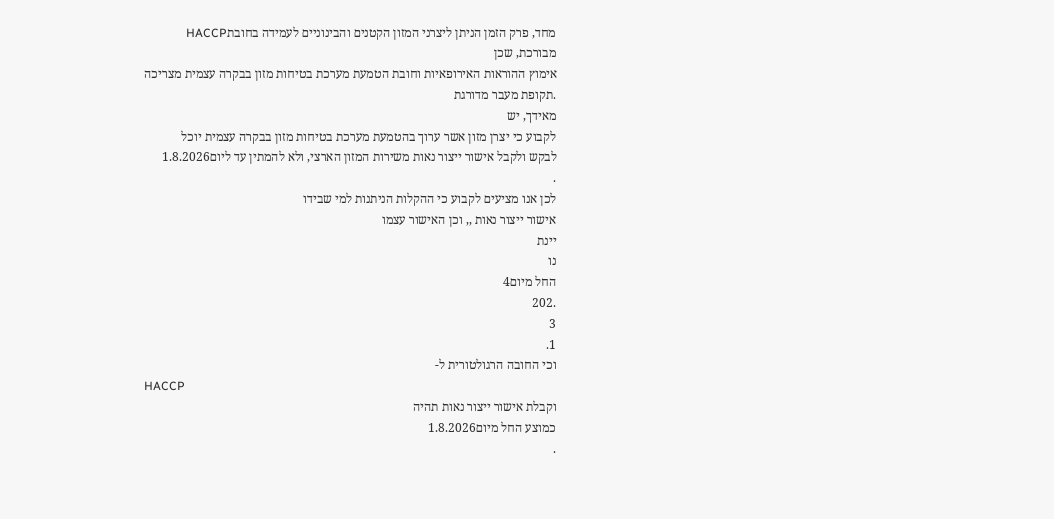מחד, פרק הזמן הניתן ליצרני המזון הקטנים והבינוניים לעמידה בחובתHACCP
מבורכת, שכן
אימוץ ההוראות האירופאיות וחובת הטמעת מערכת בטיחות מזון בבקרה עצמית מצריכה
.תקופת מעבר מדורגת
מאידך, יש
לקבוע כי יצרן מזון אשר ערוך בהטמעת מערכת בטיחות מזון בבקרה עצמית יוכל
לבקש ולקבל אישור ייצור נאות משירות המזון הארצי, ולא להמתין עד ליום1.8.2026
.
לכן אנו מציעים לקבוע כי ההקלות הניתנות למי שבידו
אישור ייצור נאות ,, וכן האישור עצמו
יינת
נו
החל מיום4
.202
3
1.
וכי החובה הרגולטורית ל-
HACCP
וקבלת אישור ייצור נאות תהיה
כמוצע החל מיום1.8.2026
.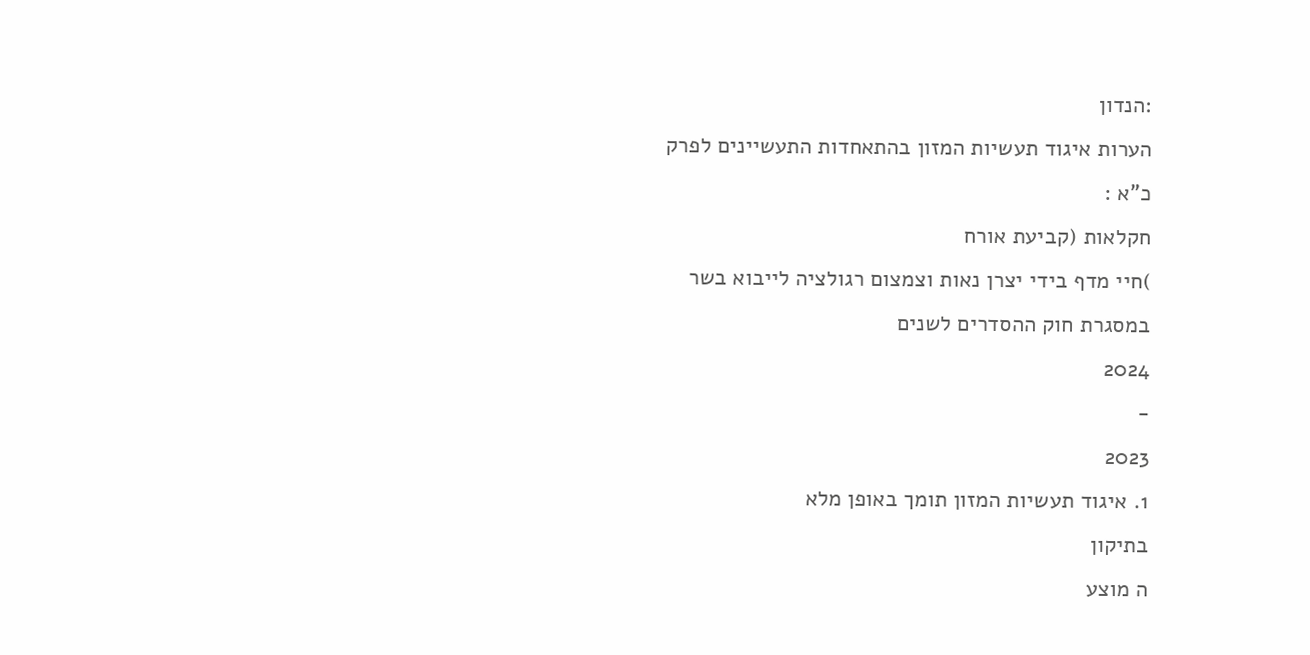:הנדון
הערות איגוד תעשיות המזון בהתאחדות התעשיינים לפרק
כ"א :
חקלאות (קביעת אורח
)חיי מדף בידי יצרן נאות וצמצום רגולציה לייבוא בשר
במסגרת חוק ההסדרים לשנים
2024
-
2023
1. איגוד תעשיות המזון תומך באופן מלא
בתיקון
ה מוצע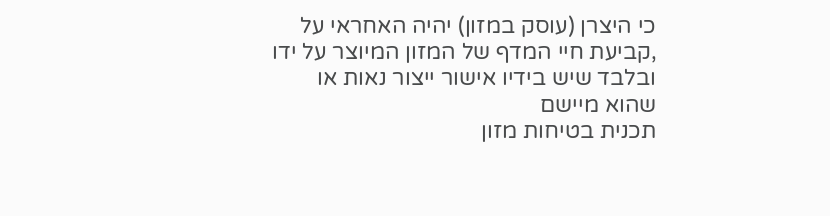כי היצרן (עוסק במזון) יהיה האחראי על
,קביעת חיי המדף של המזון המיוצר על ידו ובלבד שיש בידיו אישור ייצור נאות או שהוא מיישם
תכנית בטיחות מזון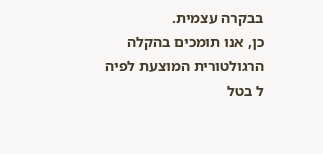בבקרה עצמית.
כן, אנו תומכים בהקלה הרגולטורית המוצעת לפיה
ל בטל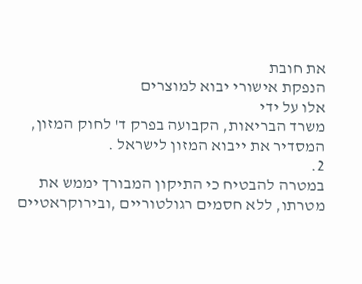את חובת
הנפקת אישורי יבוא למוצרים
אלו על ידי
משרד הבריאות, הקבועה בפרק ד' לחוק המזון, המסדיר את ייבוא המזון לישראל .
2.
במטרה להבטיח כי התיקון המבורך יממש את מטרתו, ללא חסמים רגולטוריים ,ובירוקראטיים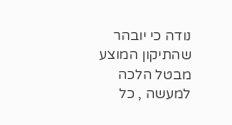נודה כי יובהר שהתיקון המוצע מבטל הלכה למעשה , כל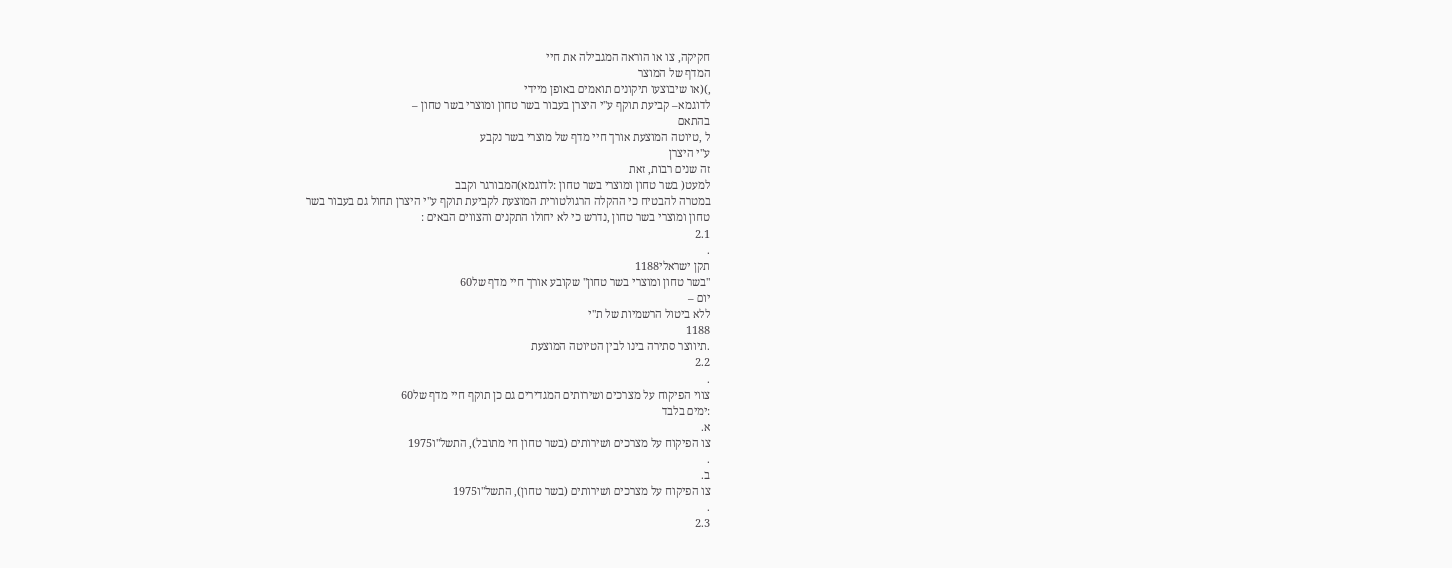חקיקה, צו או הוראה המגבילה את חיי
המדף של המוצר
,)(או שיבוצעו תיקונים תואמים באופן מיידי
לדוגמא– קביעת תוקף ע"י היצרן בעבור בשר טחון ומוצרי בשר טחון –
בהתאם
ל ,טיוטה המוצעת אורך חיי מדף של מוצרי בשר נקבע
ע"י היצרן
זה שנים רבות, זאת
למעט( בשר טחון ומוצרי בשר טחון :לדוגמא)המבורגר וקבב
במטרה להבטיח כי ההקלה הרגולטורית המוצעת לקביעת תוקף ע"י היצרן תחול גם בעבור בשר
טחון ומוצרי בשר טחון ,נדרש כי לא יחולו התקנים והצווים הבאים :
2.1
.
תקן ישראלי1188
"בשר טחון ומוצרי בשר טחון" שקובע אורך חיי מדף של60
יום –
ללא ביטול הרשמיות של ת"י
1188
.תיווצר סתירה בינו לבין הטיוטה המוצעת
2.2
.
צווי הפיקוח על מצרכים ושירותים המגדירים גם כן תוקף חיי מדף של60
:ימים בלבד
א.
צו הפיקוח על מצרכים ושירותים (בשר טחון חי מתובל), התשל"ו1975
.
ב.
צו הפיקוח על מצרכים ושירותים (בשר טחון), התשל"ו1975
.
2.3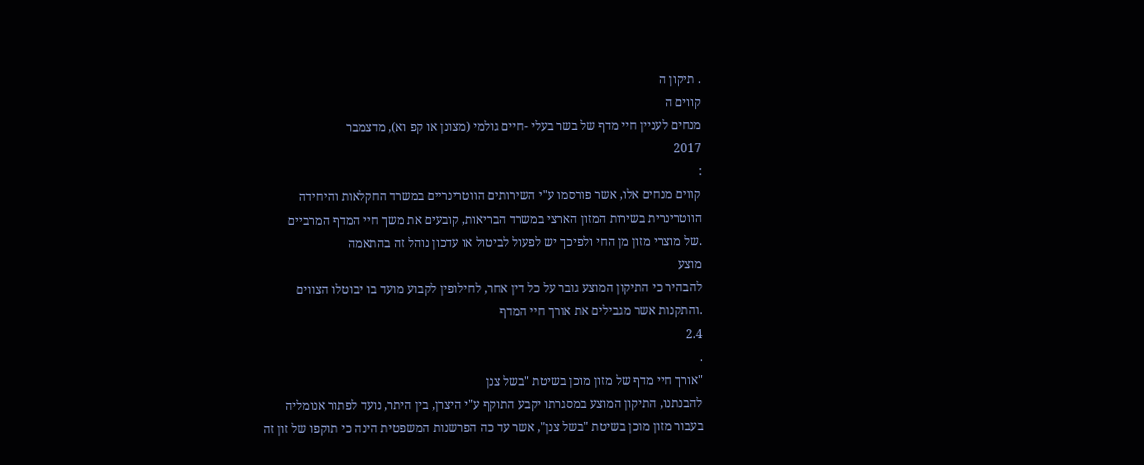. תיקון ה
קווים ה
מנחים לעניין חיי מדף של בשר בעלי -חיים גולמי (מצונן או קפ וא), מדצמבר
2017
:
קווים מנחים אלו, אשר פורסמו ע"י השירותים הווטרינריים במשרד החקלאות והיחידה
הווטרינרית בשירות המזון הארצי במשרד הבריאות, קובעים את משך חיי המדף המרביים
.של מוצרי מזון מן החי ולפיכך יש לפעול לביטול או עדכון נוהל זה בהתאמה
מוצע
להבהיר כי התיקון המוצע גובר על כל דין אחר, לחילופין לקבוע מועד בו יבוטלו הצווים
.והתקנות אשר מגבילים את אורך חיי המדף
2.4
.
"אורך חיי מדף של מזון מוכן בשיטת "בשל צנן
להבנתנו, התיקון המוצע במסגרתו יקבע התוקף ע"י היצרן, בין היתר, נועד לפתור אנומליה
בעבור מזון מוכן בשיטת "בשל צנן", אשר עד כה הפרשנות המשפטית הינה כי תוקפו של זון זה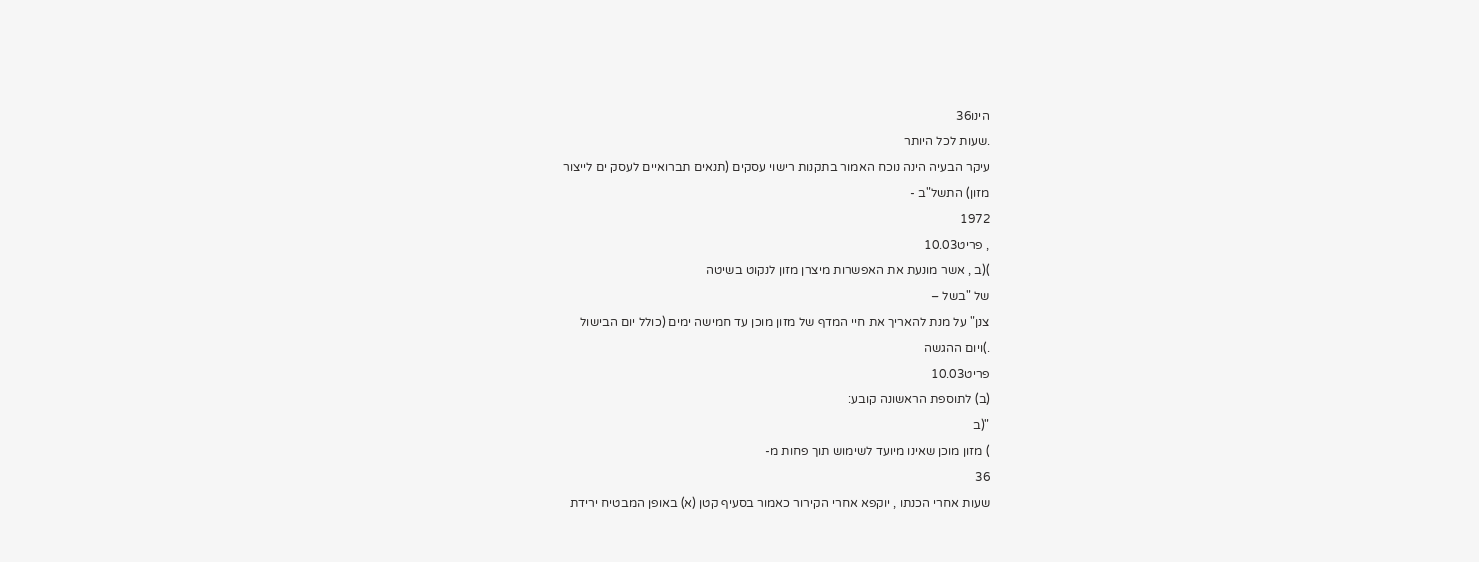הינו36
.שעות לכל היותר
עיקר הבעיה הינה נוכח האמור בתקנות רישוי עסקים (תנאים תברואיים לעסק ים לייצור
מזון) התשל"ב -
1972
, פריט10.03
)(ב , אשר מונעת את האפשרות מיצרן מזון לנקוט בשיטה
של "בשל –
צנן" על מנת להאריך את חיי המדף של מזון מוכן עד חמישה ימים (כולל יום הבישול
.)ויום ההגשה
פריט10.03
(ב) לתוספת הראשונה קובע:
"(ב
) מזון מוכן שאינו מיועד לשימוש תוך פחות מ-
36
שעות אחרי הכנתו , יוקפא אחרי הקירור כאמור בסעיף קטן (א) באופן המבטיח ירידת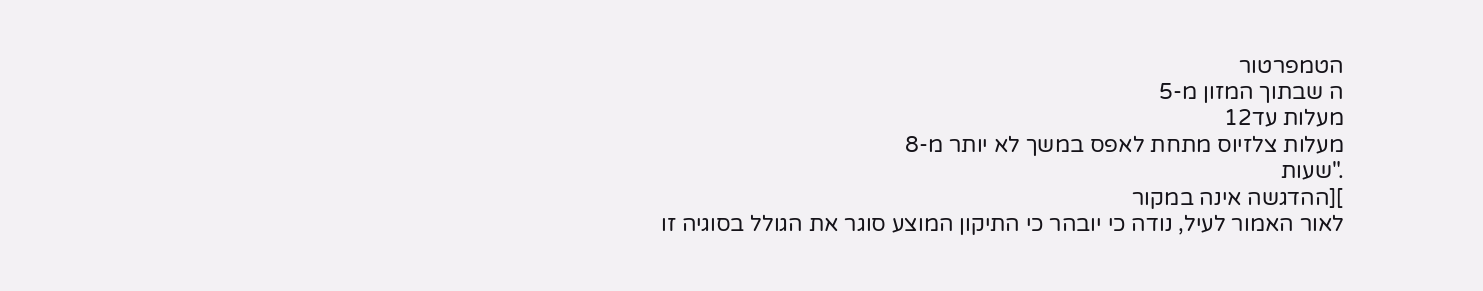הטמפרטור
ה שבתוך המזון מ-5
מעלות עד12
מעלות צלזיוס מתחת לאפס במשך לא יותר מ-8
."שעות
][ההדגשה אינה במקור
לאור האמור לעיל, נודה כי יובהר כי התיקון המוצע סוגר את הגולל בסוגיה זו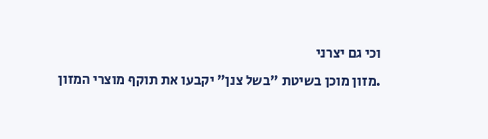וכי גם יצרני
.מזון מוכן בשיטת "בשל צנן" יקבעו את תוקף מוצרי המזון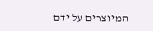המיוצרים על ידם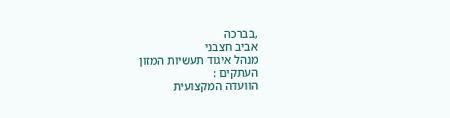,בברכה
אביב חצבני
מנהל איגוד תעשיות המזון
העתקים :
הוועדה המקצועית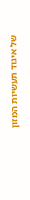של איגוד תעשיות המזון